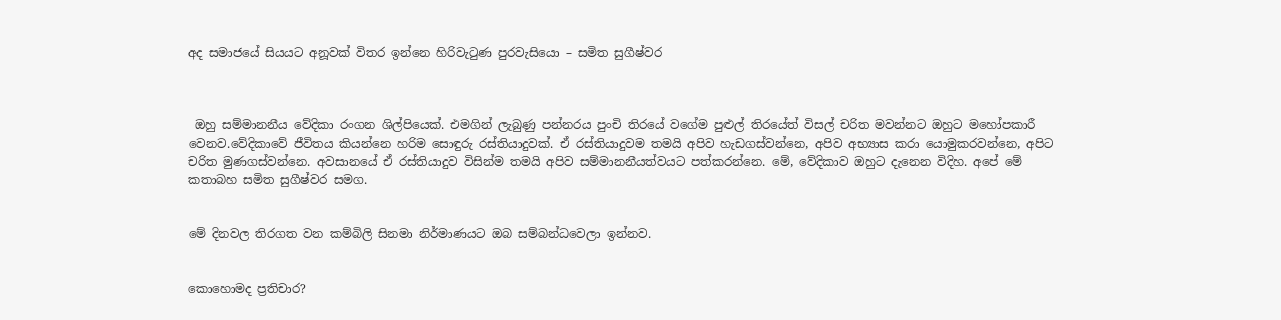අද සමාජයේ සියයට අනූවක් විතර ඉන්නෙ හිරිවැටුණ පුරවැසියො – සමිත සුගීෂ්වර



 ඔහු සම්මානනීය වේදිකා රංගන ශිල්පියෙක්. එමගින් ලැබුණු පන්නරය පුංචි තිරයේ වගේම පුළුල් තිරයේත් විසල් චරිත මවන්නට ඔහුට මහෝපකාරී වෙනව.වේදිකාවේ ජීවිතය කියන්නෙ හරිම සොඳුරු රස්තියාදුවක්. ඒ රස්තියාදුවම තමයි අපිව හැඩගස්වන්නෙ, අපිව අභ්‍යාස කරා යොමුකරවන්නෙ, අපිට චරිත මුණගස්වන්නෙ. අවසානයේ ඒ රස්තියාදුව විසින්ම තමයි අපිව සම්මානනීයත්වයට පත්කරන්නෙ. මේ, වේදිකාව ඔහුට දැනෙන විදිහ. අපේ මේ කතාබහ සමිත සුගීෂ්වර සමග.


මේ දිනවල තිරගත වන කම්බිලි සිනමා නිර්මාණයට ඔබ සම්බන්ධවෙලා ඉන්නව.


කොහොමද ප්‍රතිචාර?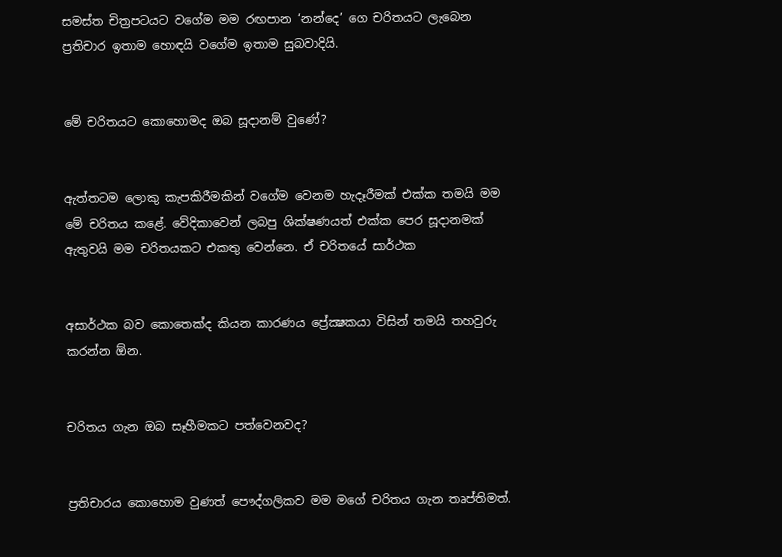සමස්ත චිත්‍රපටයට වගේම මම රඟපාන ‘නන්දෙ’ ගෙ චරිතයට ලැබෙන ප්‍රතිචාර ඉතාම හොඳයි වගේම ඉතාම සුබවාදියි.


මේ චරිතයට කොහොමද ඔබ සූදානම් වුණේ?


ඇත්තටම ලොකු කැපකිරීමකින් වගේම වෙනම හැදෑරීමක් එක්ක තමයි මම මේ චරිතය කළේ. වේදිකාවෙන් ලබපු ශික්ෂණයත් එක්ක පෙර සූදානමක් ඇතුවයි මම චරිතයකට එකතු වෙන්නෙ. ඒ චරිතයේ සාර්ථක


අසාර්ථක බව කොතෙක්ද කියන කාරණය ප්‍රේක්‍ෂකයා විසින් තමයි තහවුරු කරන්න ඕන.


චරිතය ගැන ඔබ සෑහීමකට පත්වෙනවද?


ප්‍රතිචාරය කොහොම වුණත් පෞද්ගලිකව මම මගේ චරිතය ගැන තෘප්තිමත්.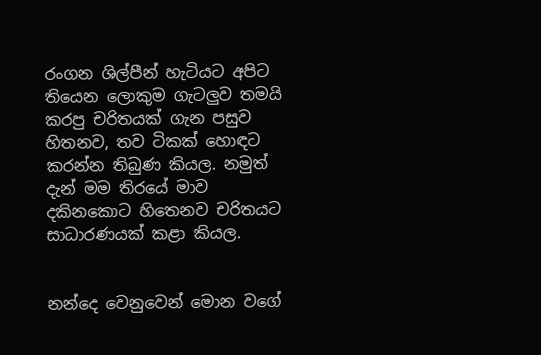රංගන ශිල්පීන් හැටියට අපිට තියෙන ලොකුම ගැටලුව තමයි කරපු චරිතයක් ගැන පසුව හිතනව, තව ටිකක් හොඳට කරන්න තිබුණ කියල. නමුත් දැන් මම තිරයේ මාව දකිනකොට හිතෙනව චරිතයට සාධාරණයක් කළා කියල.


නන්දෙ වෙනුවෙන් මොන වගේ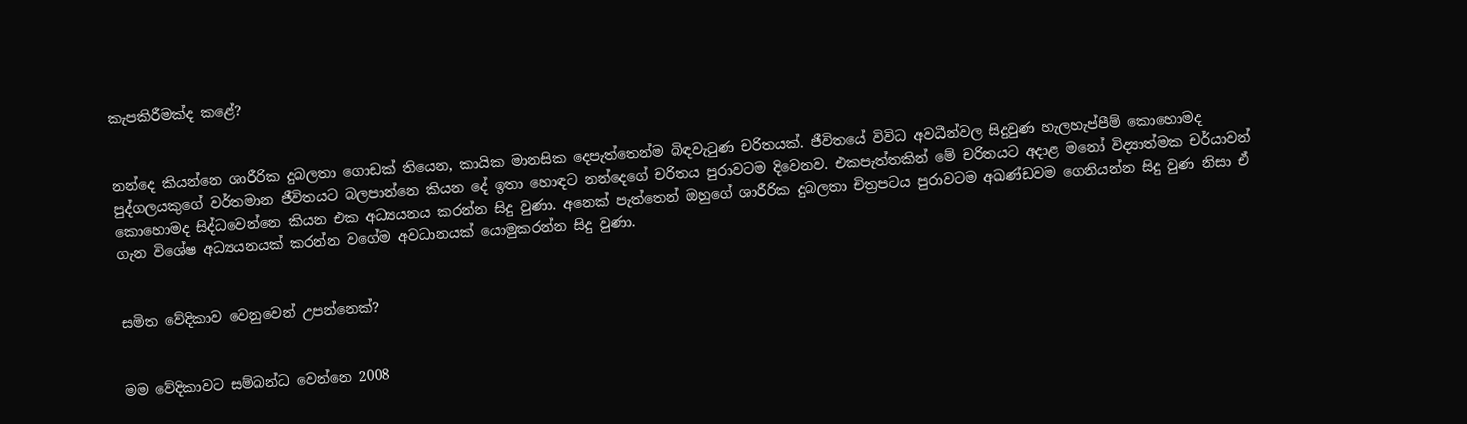කැපකිරීමක්ද කළේ?


නන්දෙ කියන්නෙ ශාරීරික දුබලතා ගොඩක් තියෙන, කායික මානසික දෙපැත්තෙන්ම බිඳවැටුණ චරිතයක්. ජීවිතයේ විවිධ අවධීන්වල සිදුවුණ හැලහැප්පීම් කොහොමද පුද්ගලයකුගේ වර්තමාන ජීවිතයට බලපාන්නෙ කියන දේ ඉතා හොඳට නන්දෙගේ චරිතය පුරාවටම දිවෙනව. එකපැත්තකින් මේ චරිතයට අදාළ මනෝ විද්‍යාත්මක චර්යාවන් කොහොමද සිද්ධවෙන්නෙ කියන එක අධ්‍යයනය කරන්න සිදු වුණා. අනෙක් පැත්තෙන් ඔහුගේ ශාරීරික දුබලතා චිත්‍රපටය පුරාවටම අඛණ්ඩවම ගෙනියන්න සිදු වුණ නිසා ඒ ගැන විශේෂ අධ්‍යයනයක් කරන්න වගේම අවධානයක් යොමුකරන්න සිදු වුණා.


සමිත වේදිකාව වෙනුවෙන් උපන්නෙක්?


මම වේදිකාවට සම්බන්ධ වෙන්නෙ 2008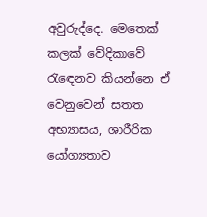අවුරුද්දෙ. මෙතෙක් කලක් වේදිකාවේ රැඳෙනව කියන්නෙ ඒ වෙනුවෙන් සතත අභ්‍යාසය, ශාරීරික යෝග්‍යතාව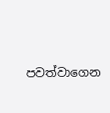පවත්වාගෙන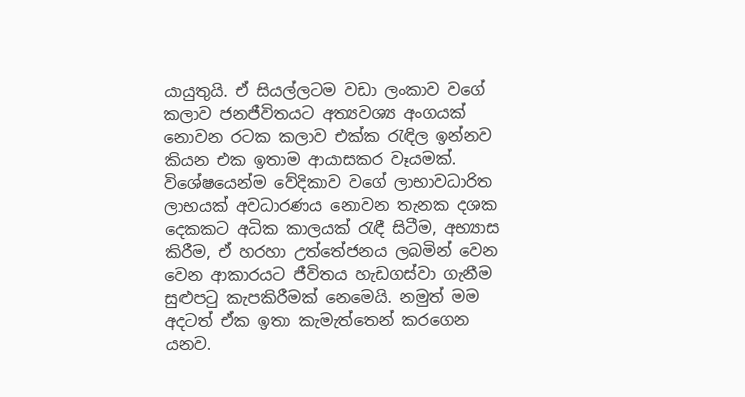යායුතුයි. ඒ සියල්ලටම වඩා ලංකාව වගේ කලාව ජනජීවිතයට අත්‍යවශ්‍ය අංගයක් නොවන රටක කලාව එක්ක රැඳිල ඉන්නව කියන එක ඉතාම ආයාසකර වෑයමක්. විශේෂයෙන්ම වේදිකාව වගේ ලාභාවධාරිත ලාභයක් අවධාරණය නොවන තැනක දශක දෙකකට අධික කාලයක් රැඳී සිටීම, අභ්‍යාස කිරීම, ඒ හරහා උත්තේජනය ලබමින් වෙන වෙන ආකාරයට ජීවිතය හැඩගස්වා ගැනීම සුළුපටු කැපකිරීමක් නෙමෙයි. නමුත් මම අදටත් ඒක ඉතා කැමැත්තෙන් කරගෙන යනව.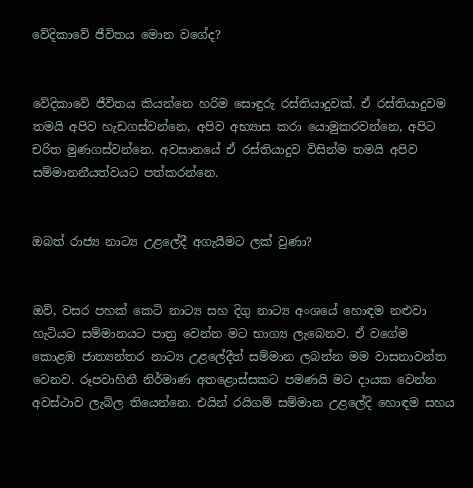වේදිකාවේ ජීවිතය මොන වගේද?


වේදිකාවේ ජීවිතය කියන්නෙ හරිම සොඳුරු රස්තියාදුවක්. ඒ රස්තියාදුවම තමයි අපිව හැඩගස්වන්නෙ, අපිව අභ්‍යාස කරා යොමුකරවන්නෙ, අපිට චරිත මුණගස්වන්නෙ. අවසානයේ ඒ රස්තියාදුව විසින්ම තමයි අපිව සම්මානනීයත්වයට පත්කරන්නෙ.


ඔබත් රාජ්‍ය නාට්‍ය උළලේදී අගැයීමට ලක් වුණා?


ඔව්, වසර පහක් කෙටි නාට්‍ය සහ දිගු නාට්‍ය අංශයේ හොඳම නළුවා හැටියට සම්මානයට පාත්‍ර වෙන්න මට භාග්‍ය ලැබෙනව. ඒ වගේම කොළඹ ජාත්‍යන්තර නාට්‍ය උළලේදීත් සම්මාන ලබන්න මම වාසනාවන්ත වෙනව. රූපවාහිනී නිර්මාණ අතළොස්සකට පමණයි මට දායක වෙන්න අවස්ථාව ලැබිල තියෙන්නෙ. එයින් රයිගම් සම්මාන උළලේදි හොඳම සහය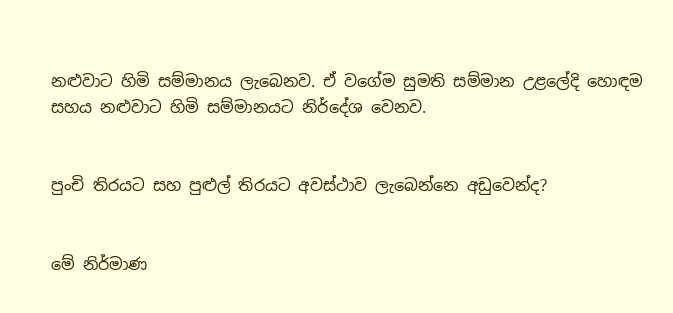නළුවාට හිමි සම්මානය ලැබෙනව. ඒ වගේම සුමති සම්මාන උළලේදි හොඳම සහය නළුවාට හිමි සම්මානයට නිර්දේශ වෙනව.


පුංචි තිරයට සහ පුළුල් තිරයට අවස්ථාව ලැබෙන්නෙ අඩුවෙන්ද?


මේ නිර්මාණ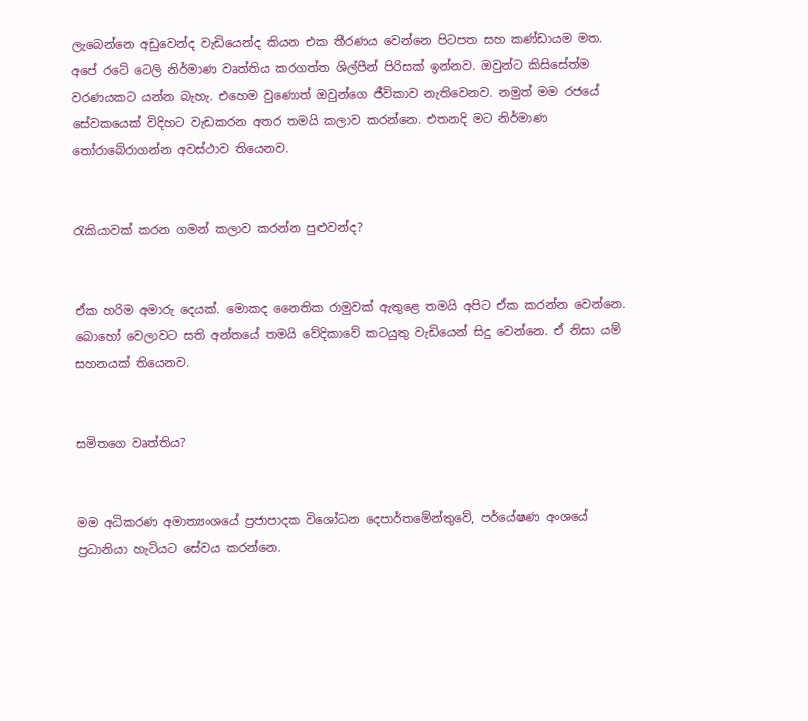ලැබෙන්නෙ අඩුවෙන්ද වැඩියෙන්ද කියන එක තීරණය වෙන්නෙ පිටපත සහ කණ්ඩායම මත. අපේ රටේ ටෙලි නිර්මාණ වෘත්තිය කරගත්ත ශිල්පීන් පිරිසක් ඉන්නව. ඔවුන්ට කිසිසේත්ම වරණයකට යන්න බැහැ. එහෙම වුණොත් ඔවුන්ගෙ ජීවිකාව නැතිවෙනව. නමුත් මම රජයේ සේවකයෙක් විදිහට වැඩකරන අතර තමයි කලාව කරන්නෙ. එතනදි මට නිර්මාණ තෝරාබේරාගන්න අවස්ථාව තියෙනව.


රැකියාවක් කරන ගමන් කලාව කරන්න පුළුවන්ද?


ඒක හරිම අමාරු දෙයක්. මොකද නෛතික රාමුවක් ඇතුළෙ තමයි අපිට ඒක කරන්න වෙන්නෙ. බොහෝ වෙලාවට සති අන්තයේ තමයි වේදිකාවේ කටයුතු වැඩියෙන් සිදු වෙන්නෙ. ඒ නිසා යම් සහනයක් තියෙනව.


සමිතගෙ වෘත්තිය?


මම අධිකරණ අමාත්‍යංශයේ ප්‍රජාපාදක විශෝධන දෙපාර්තමේන්තුවේ, පර්යේෂණ අංශයේ ප්‍රධානියා හැටියට සේවය කරන්නෙ.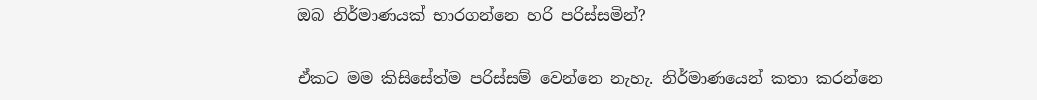ඔබ නිර්මාණයක් භාරගන්නෙ හරි පරිස්සමින්?


ඒකට මම කිසිසේත්ම පරිස්සම් වෙන්නෙ නැහැ. නිර්මාණයෙන් කතා කරන්නෙ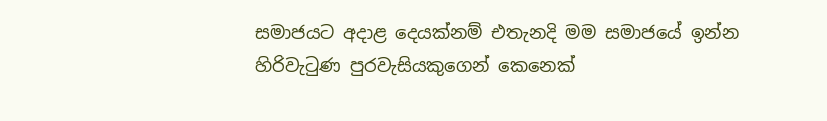සමාජයට අදාළ දෙයක්නම් එතැනදි මම සමාජයේ ඉන්න හිරිවැටුණ පුරවැසියකුගෙන් කෙනෙක්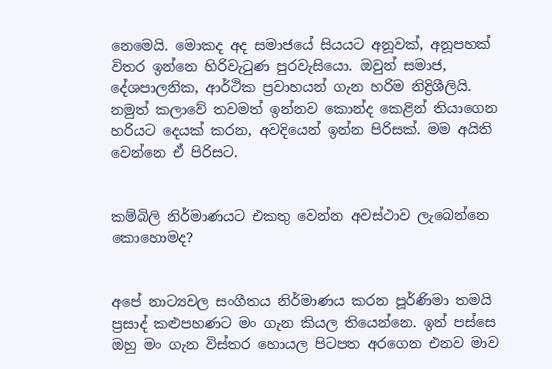නෙමෙයි. මොකද අද සමාජයේ සියයට අනූවක්, අනූපහක් විතර ඉන්නෙ හිරිවැටුණ පුරවැසියො. ඔවුන් සමාජ, දේශපාලනික, ආර්ථික ප්‍රවාහයන් ගැන හරිම නිද්‍රිශීලියි. නමුත් කලාවේ තවමත් ඉන්නව කොන්ද කෙළින් තියාගෙන හරියට දෙයක් කරන, අවදියෙන් ඉන්න පිරිසක්. මම අයිති වෙන්නෙ ඒ පිරිසට.


කම්බිලි නිර්මාණයට එකතු වෙන්න අවස්ථාව ලැබෙන්නෙ කොහොමද?


අපේ නාට්‍යවල සංගීතය නිර්මාණය කරන පූර්ණිමා තමයි ප්‍රසාද් කළුපහණට මං ගැන කියල තියෙන්නෙ. ඉන් පස්සෙ ඔහු මං ගැන විස්තර හොයල පිටපත අරගෙන එනව මාව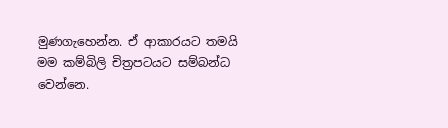මුණගැහෙන්න. ඒ ආකාරයට තමයි මම කම්බිලි චිත්‍රපටයට සම්බන්ධ වෙන්නෙ.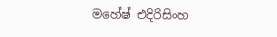මහේෂ් එදිරිසිංහ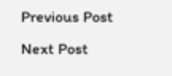Previous Post Next Post